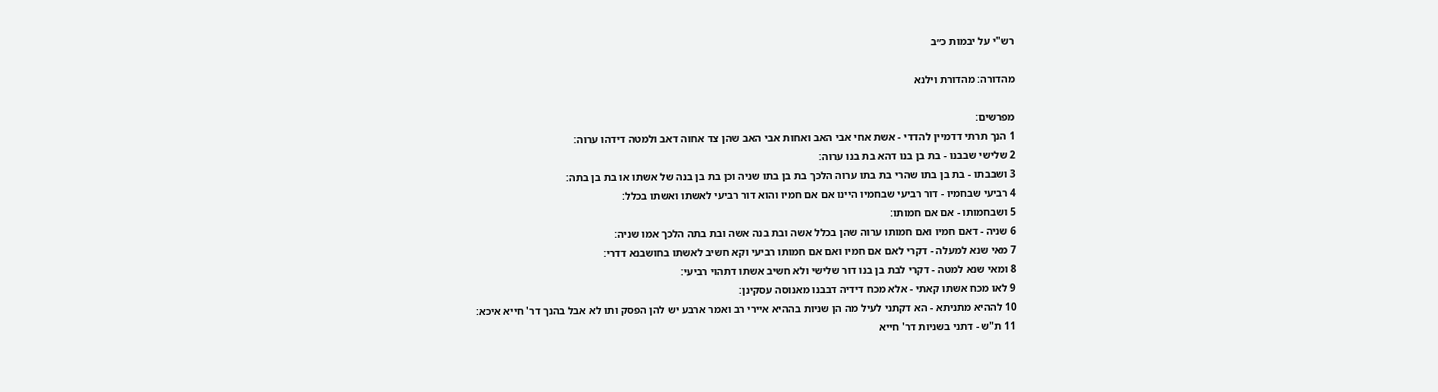רש"י על יבמות כ״ב

מהדורה: מהדורת וילנא

מפרשים:
1 הנך תרתי דדמיין להדדי - אשת אחי אבי האב ואחות אבי האב שהן צד אחוה דאב ולמטה דידהו ערוה:
2 שלישי שבבנו - בת בן בנו דהא בת בנו ערוה:
3 ושבבתו - בת בן בתו שהרי בת בתו ערוה הלכך בת בן בתו שניה וכן בת בן בנה של אשתו או בת בן בתה:
4 רביעי שבחמיו - דור רביעי שבחמיו היינו אם אם חמיו והוא דור רביעי לאשתו ואשתו בכלל:
5 ושבחמותו - אם אם חמותו:
6 שניה - דאם חמיו ואם חמותו ערוה שהן בכלל אשה ובת בנה אשה ובת בתה הלכך אמו שניה:
7 מאי שנא למעלה - דקרי לאם אם חמיו ואם אם חמותו רביעי וקא חשיב לאשתו בחושבנא דדרי:
8 ומאי שנא למטה - דקרי לבת בן בנו דור שלישי ולא חשיב אשתו דתהוי רביעי:
9 לאו מכח אשתו קאתי - אלא מכח דידיה דבבנו מאנוסה עסקינן:
10 לההיא מתניתא - הא דקתני לעיל מה הן שניות בההיא איירי רב ואמר ארבע יש להן הפסק ותו לא אבל בהנך דר' חייא איכא:
11 ת"ש - דתני בשניות דר' חייא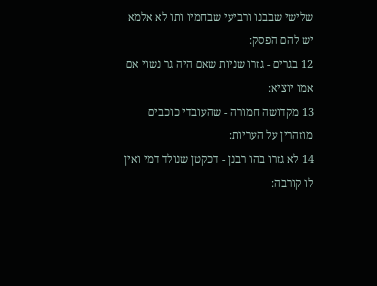שלישי שבבנו ורביעי שבחמיו ותו לא אלמא יש להם הפסק:
12 בגרים - גזרו שניות שאם היה גר נשוי אם אמו יוציא:
13 מקדושה חמורה - שהעובדי כוכבים מוזהרין על העריות:
14 לא גזרו בהו רבנן - דכקטן שנולד דמי ואין לו קורבה: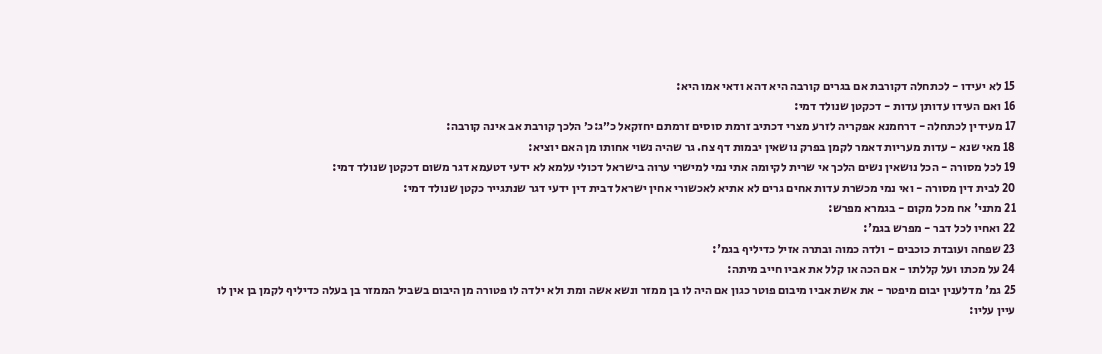15 לא יעידו - לכתחלה דקורבת אם בגרים קורבה היא דהא ודאי אמו היא:
16 ואם העידו עדותן עדות - דכקטן שנולד דמי:
17 מעידין לכתחלה - דרחמנא אפקריה לזרע מצרי דכתיב זרמת סוסים זרמתם יחזקאל כ״ג:כ׳ הלכך קורבת אב אינה קורבה:
18 מאי שנא - עדות מעריות דאמר לקמן בפרק נושאין יבמות דף צח. גר שהיה נשוי אחותו מן האם יוציא:
19 לכל מסורה - הכל נושאין נשים הלכך אי שרית לקיומה אתי נמי למישרי ערוה בישראל דכולי עלמא לא ידעי דטעמא דגר משום דכקטן שנולד דמי:
20 לבית דין מסורה - ואי נמי מכשרת עדות אחים גרים לא אתיא לאכשורי אחין ישראל דבית דין ידעי דגר שנתגייר כקטן שנולד דמי:
21 מתני' אח מכל מקום - בגמרא מפרש:
22 ואחיו לכל דבר - מפרש בגמ':
23 שפחה ועובדת כוכבים - ולדה כמוה ובתרה אזיל כדיליף בגמ':
24 על מכתו ועל קללתו - אם הכה או קלל את אביו חייב מיתה:
25 גמ' מדלענין יבום מיפטר - את אשת אביו מיבום פוטר כגון אם היה לו בן ממזר ונשא אשה ומת ולא ילדה לו פטורה מן היבום בשביל הממזר בן בעלה כדיליף לקמן בן אין לו עיין עליו: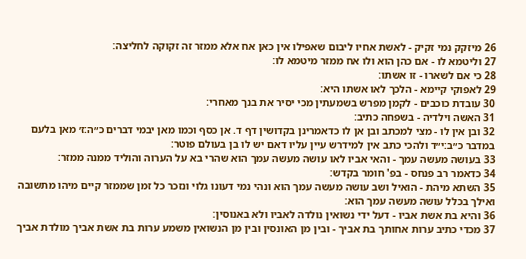26 מיזקק נמי זקיק - לאשת אחיו ליבום שאפילו אין כאן אח אלא ממזר זה זקוקה לחליצה:
27 וליטמא לו - אם כהן הוא ולו אח ממזר מיטמא לו:
28 כי אם לשארו - זו אשתו:
29 לאפוקי קיימא - הלכך לאו אשתו היא:
30 עובדת כוכבים - לקמן מפרש בשמעתין מכי יסיר את בנך מאחרי:
31 האשה וילדיה - בשפחה כתיב:
32 ובן אין לו - מצי למכתב ובן אן לו כדאמרינן בקדושין דף ד. אן כסף וכמו מאן יבמי דברים כ״ה:ז׳ מאן בלעם במדבר כ״ב:י״ד ולהכי כתב אין למידרש עיין עליו דאם יש לו בן בעולם פוטר:
33 בעושה מעשה עמך - והאי אביו לאו עושה מעשה עמך הוא שהרי בא על הערוה והוליד ממנה ממזר:
34 כדאמר רב פנחס - בפ' חומר בקדש:
35 השתא מיהת - הואיל ושב עושה מעשה עמך הוא ונהי נמי דעונו גלוי ונזכר כל זמן שממזר קיים מיהו מתשובה ואילך בכלל עושה מעשה עמך הוא:
36 והיא בת אשת אביו - דעל ידי נשואין נולדה לאביו ולא באנוסין:
37 מכדי כתיב ערות אחותך בת אביך - ובין מן האונסין ובין מן הנשואין משמע ערות בת אשת אביך מולדת אביך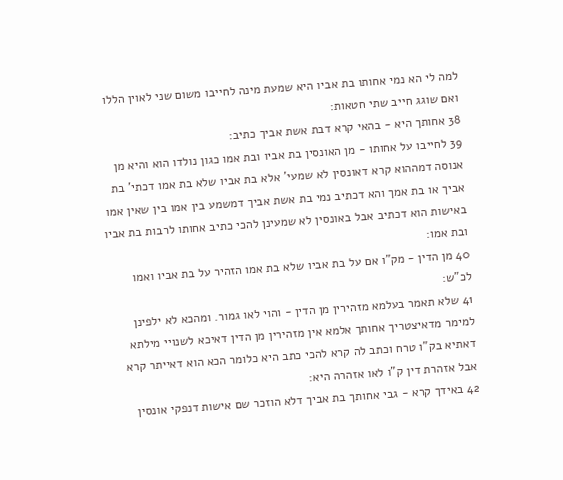למה לי הא נמי אחותו בת אביו היא שמעת מינה לחייבו משום שני לאוין הללו ואם שוגג חייב שתי חטאות:
38 אחותך היא - בהאי קרא דבת אשת אביך כתיב:
39 לחייבו על אחותו - מן האונסין בת אביו ובת אמו כגון נולדו הוא והיא מן אנוסה דמההוא קרא דאונסין לא שמעי' אלא בת אביו שלא בת אמו דכתי' בת אביך או בת אמך והא דכתיב נמי בת אשת אביך דמשמע בין אמו בין שאין אמו באישות הוא דכתיב אבל באונסין לא שמעינן להכי כתיב אחותו לרבות בת אביו ובת אמו:
40 מן הדין - מק"ו אם על בת אביו שלא בת אמו הזהיר על בת אביו ואמו לכ"ש:
41 שלא תאמר בעלמא מזהירין מן הדין - והוי לאו גמור. ומהכא לא ילפינן למימר מדאיצטריך אחותך אלמא אין מזהירין מן הדין דאיכא לשנויי מילתא דאתיא בק"ו טרח וכתב לה קרא להכי כתב היא כלומר הכא הוא דאייתר קרא אבל אזהרת דין ק"ו לאו אזהרה היא:
42 באידך קרא - גבי אחותך בת אביך דלא הוזכר שם אישות דנפקי אונסין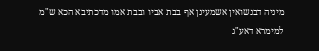מיניה דבנשואין אשמעינן אף בבת אביו ובבת אמו מדכתיבא הכא ש"מ למימרא דאע"ג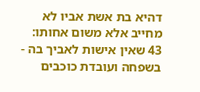דהיא בת אשת אביו לא מחייב אלא משום אחותו:
43 שאין אישות לאביך בה - בשפחה ועובדת כוכבים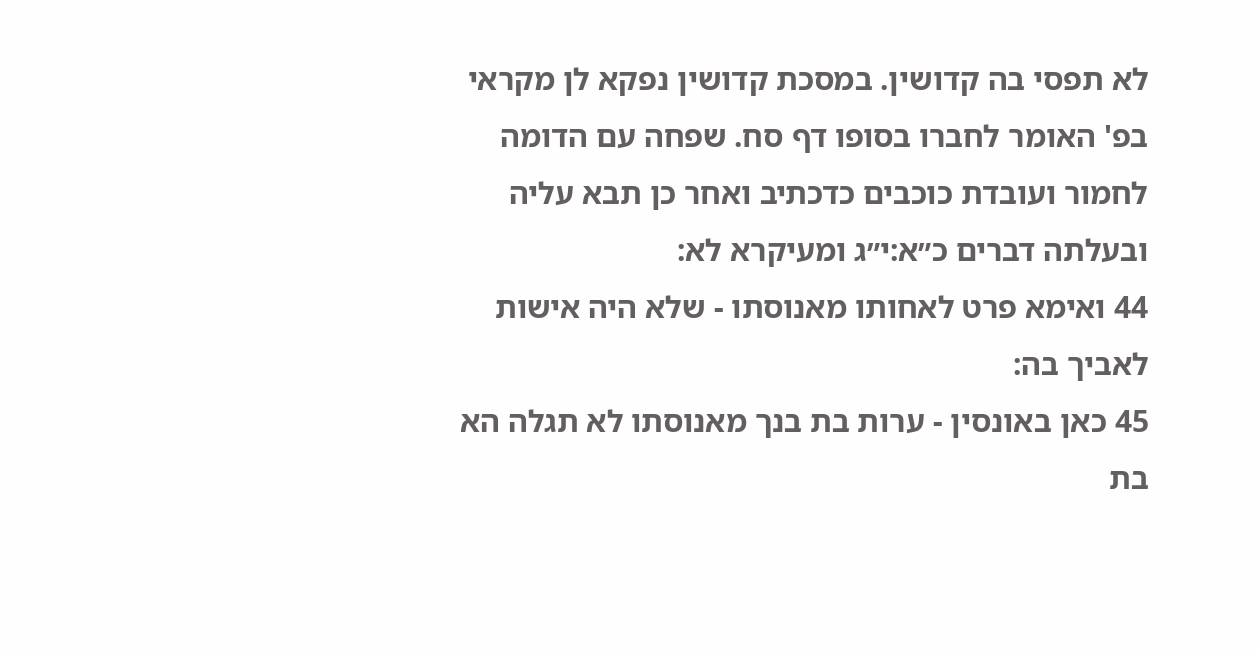לא תפסי בה קדושין. במסכת קדושין נפקא לן מקראי בפ' האומר לחברו בסופו דף סח. שפחה עם הדומה לחמור ועובדת כוכבים כדכתיב ואחר כן תבא עליה ובעלתה דברים כ״א:י״ג ומעיקרא לא:
44 ואימא פרט לאחותו מאנוסתו - שלא היה אישות לאביך בה:
45 כאן באונסין - ערות בת בנך מאנוסתו לא תגלה הא בת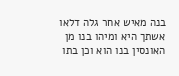בנה מאיש אחר גלה דלאו אשתך היא ומיהו בנו מן האונסין בנו הוא וכן בתו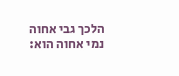הלכך גבי אחוה נמי אחוה הוא: